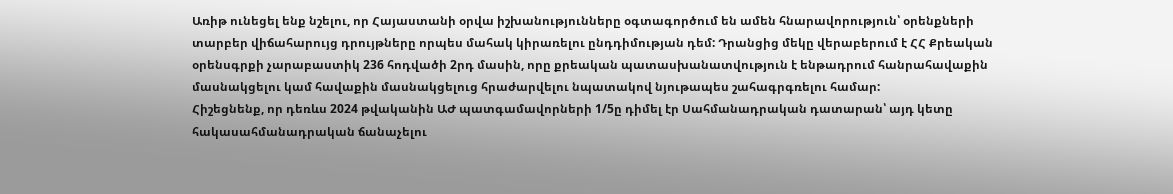Առիթ ունեցել ենք նշելու, որ Հայաստանի օրվա իշխանությունները օգտագործում են ամեն հնարավորություն՝ օրենքների տարբեր վիճահարույց դրույթները որպես մահակ կիրառելու ընդդիմության դեմ: Դրանցից մեկը վերաբերում է ՀՀ Քրեական օրենսգրքի չարաբաստիկ 236 հոդվածի 2րդ մասին, որը քրեական պատասխանատվություն է ենթադրում հանրահավաքին մասնակցելու կամ հավաքին մասնակցելուց հրաժարվելու նպատակով նյութապես շահագրգռելու համար:
Հիշեցնենք, որ դեռևս 2024 թվականին ԱԺ պատգամավորների 1/5ը դիմել էր Սահմանադրական դատարան՝ այդ կետը հակասահմանադրական ճանաչելու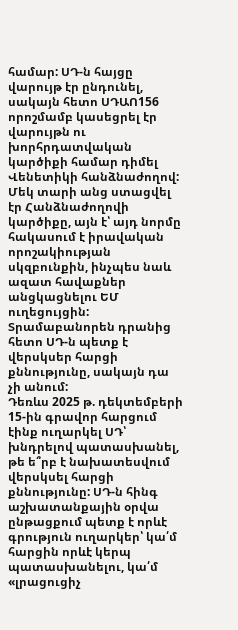համար: ՍԴ-ն հայցը վարույթ էր ընդունել, սակայն հետո ՍԴԱՈ156 որոշմամբ կասեցրել էր վարույթն ու խորհրդատվական կարծիքի համար դիմել Վենետիկի հանձնաժողով: Մեկ տարի անց ստացվել էր Հանձնաժողովի կարծիքը, այն է՝ այդ նորմը հակասում է իրավական որոշակիության սկզբունքին, ինչպես նաև ազատ հավաքներ անցկացնելու ԵՄ ուղեցույցին: Տրամաբանորեն դրանից հետո ՍԴ-ն պետք է վերսկսեր հարցի քննությունը, սակայն դա չի անում:
Դեռևս 2025 թ. դեկտեմբերի 15-ին գրավոր հարցում էինք ուղարկել ՍԴ՝ խնդրելով պատասխանել, թե ե՞րբ է նախատեսվում վերսկսել հարցի քննությունը: ՍԴ-ն հինգ աշխատանքային օրվա ընթացքում պետք է որևէ գրություն ուղարկեր՝ կա՛մ հարցին որևէ կերպ պատասխանելու, կա՛մ «լրացուցիչ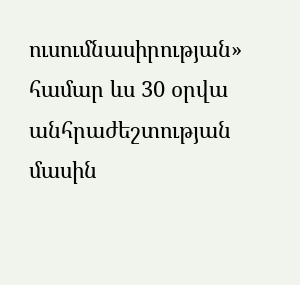ուսումնասիրության» համար ևս 30 օրվա անհրաժեշտության մասին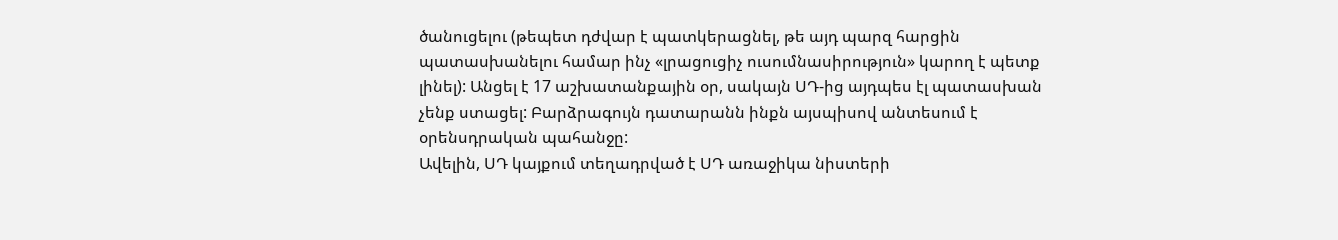ծանուցելու (թեպետ դժվար է պատկերացնել, թե այդ պարզ հարցին պատասխանելու համար ինչ «լրացուցիչ ուսումնասիրություն» կարող է պետք լինել): Անցել է 17 աշխատանքային օր, սակայն ՍԴ-ից այդպես էլ պատասխան չենք ստացել: Բարձրագույն դատարանն ինքն այսպիսով անտեսում է օրենսդրական պահանջը:
Ավելին, ՍԴ կայքում տեղադրված է ՍԴ առաջիկա նիստերի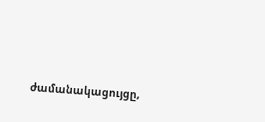ժամանակացույցը,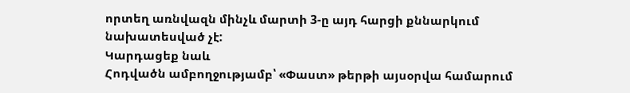որտեղ առնվազն մինչև մարտի 3-ը այդ հարցի քննարկում նախատեսված չէ:
Կարդացեք նաև
Հոդվածն ամբողջությամբ՝ «Փաստ» թերթի այսօրվա համարում